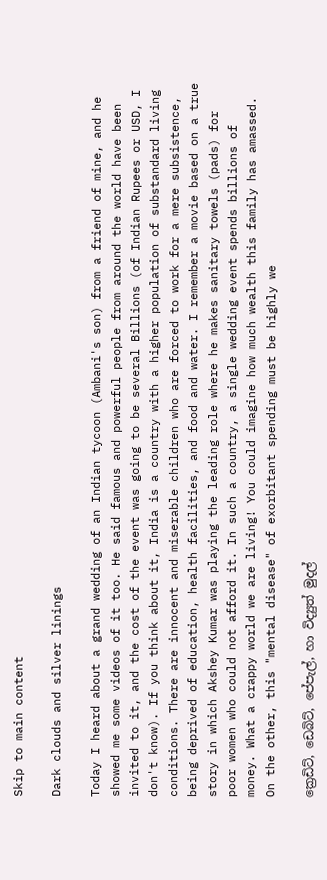Skip to main content

Dark clouds and silver linings

Today I heard about a grand wedding of an Indian tycoon (Ambani's son) from a friend of mine, and he showed me some videos of it too. He said famous and powerful people from around the world have been invited to it, and the cost of the event was going to be several Billions (of Indian Rupees or USD, I don't know). If you think about it, India is a country with a higher population of substandard living conditions. There are innocent and miserable children who are forced to work for a mere subsistence, being deprived of education, health facilities, and food and water. I remember a movie based on a true story in which Akshey Kumar was playing the leading role where he makes sanitary towels (pads) for poor women who could not afford it. In such a country, a single wedding event spends billions of money. What a crappy world we are living! You could imagine how much wealth this family has amassed. On the other, this "mental disease" of exorbitant spending must be highly we

ක්‍රෙඩිට්, ඩෙබිට්, පේපැල්, හා විද්‍යුත් මුදල්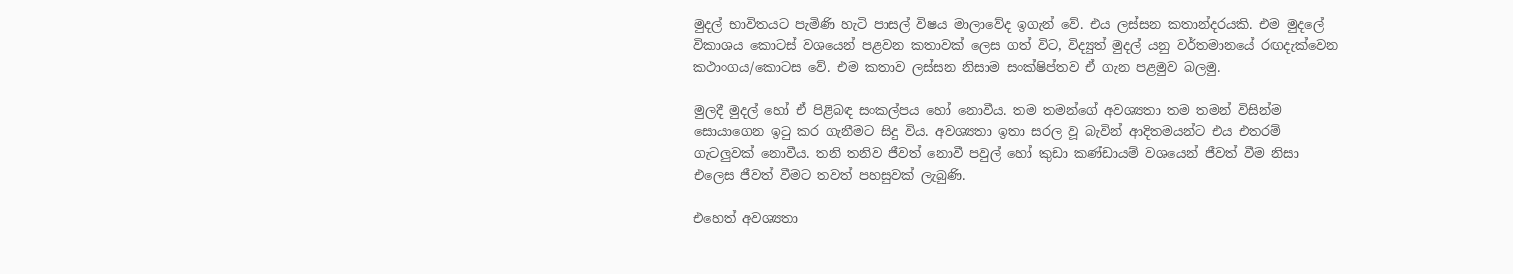මුදල් භාවිතයට පැමිණි හැටි පාසල් විෂය මාලාවේද ඉගැන් වේ. එය ලස්සන කතාන්දරයකි. එම මුදලේ විකාශය කොටස් වශයෙන් පළවන කතාවක් ලෙස ගත් විට, විද්‍යුත් මුදල් යනු වර්තමානයේ රඟදැක්වෙන කථාංගය/කොටස වේ. එම කතාව ලස්සන නිසාම සංක්ෂිප්තව ඒ ගැන පළමුව බලමු.

මුලදී මුදල් හෝ ඒ පිළිබඳ සංකල්පය හෝ නොවීය. තම තමන්ගේ අවශ්‍යතා තම තමන් විසින්ම සොයාගෙන ඉටු කර ගැනීමට සිදු විය. අවශ්‍යතා ඉතා සරල වූ බැවින් ආදිතමයන්ට එය එතරම් ගැටලුවක් නොවීය. තනි තනිව ජීවත් නොවී පවුල් හෝ කුඩා කණ්ඩායම් වශයෙන් ජීවත් වීම නිසා එලෙස ජීවත් වීමට තවත් පහසුවක් ලැබුණි.

එහෙත් අවශ්‍යතා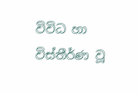විවිධ හා විස්තීර්ණ වූ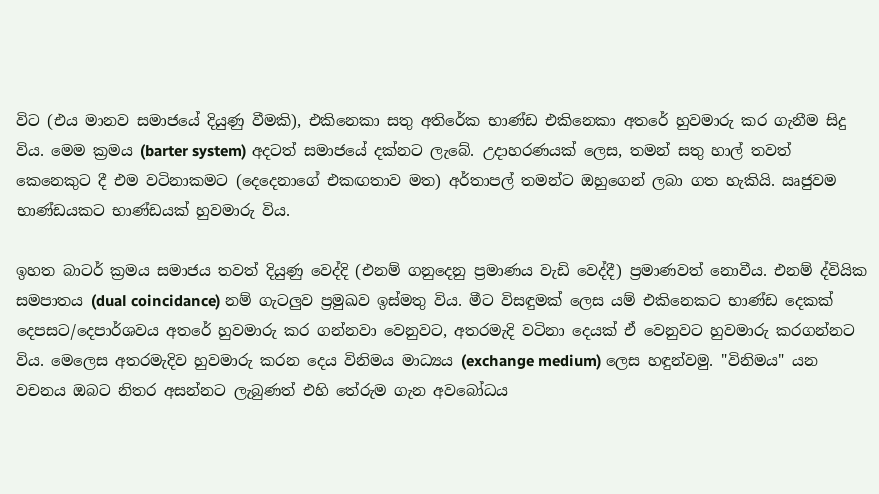විට (එය මානව සමාජයේ දියුණු වීමකි), එකිනෙකා සතු අතිරේක භාණ්ඩ එකිනෙකා අතරේ හුවමාරු කර ගැනීම සිදු විය. මෙම ක්‍රමය (barter system) අදටත් සමාජයේ දක්නට ලැබේ. උදාහරණයක් ලෙස, තමන් සතු හාල් තවත් කෙනෙකුට දී එම වටිනාකමට (දෙදෙනාගේ එකඟතාව මත) අර්තාපල් තමන්ට ඔහුගෙන් ලබා ගත හැකියි. ඍජුවම භාණ්ඩයකට භාණ්ඩයක් හුවමාරු විය.

ඉහත බාටර් ක්‍රමය සමාජය තවත් දියුණු වෙද්දි (එනම් ගනුදෙනු ප්‍රමාණය වැඩි වෙද්දී) ප්‍රමාණවත් නොවීය. එනම් ද්වියික සමපාතය (dual coincidance) නම් ගැටලුව ප්‍රමුඛව ඉස්මතු විය. මීට විසඳුමක් ලෙස යම් එකිනෙකට භාණ්ඩ දෙකක් දෙපසට/දෙපාර්ශවය අතරේ හුවමාරු කර ගන්නවා වෙනුවට, අතරමැදි වටිනා දෙයක් ඒ වෙනුවට හුවමාරු කරගන්නට විය. මෙලෙස අතරමැදිව හුවමාරු කරන දෙය විනිමය මාධ්‍යය (exchange medium) ලෙස හඳුන්වමු. "විනිමය" යන වචනය ඔබට නිතර අසන්නට ලැබුණත් එහි තේරුම ගැන අවබෝධය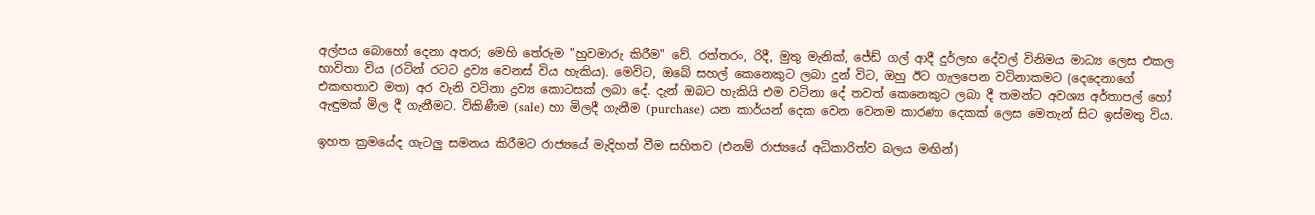අල්පය බොහෝ දෙනා අතර; මෙහි තේරුම "හුවමාරු කිරීම" වේ. රත්තරං, රිදී, මුතු මැනික්, ජේඩ් ගල් ආදී දුර්ලභ දේවල් විනිමය මාධ්‍ය ලෙස එකල භාවිතා විය (රටින් රටට ද්‍රව්‍ය වෙනස් විය හැකිය). මෙවිට, ඔබේ සහල් කෙනෙකුට ලබා දුන් විට, ඔහු ඊට ගැලපෙන වටිනාකමට (දෙදෙනාගේ එකඟතාව මත) අර වැනි වටිනා ද්‍රව්‍ය කොටසක් ලබා දේ. දැන් ඔබට හැකියි එම වටිනා දේ තවත් කෙනෙකුට ලබා දී තමන්ට අවශ්‍ය අර්තාපල් හෝ ඇඳුමක් මිල දී ගැනීමට. විකිණීම (sale) හා මිලදී ගැනීම (purchase) යන කාර්යන් දෙක වෙන වෙනම කාරණා දෙකක් ලෙස මෙතැන් සිට ඉස්මතු විය.

ඉහත ක්‍රමයේද ගැටලු සමනය කිරීමට රාජ්‍යයේ මැදිහත් වීම සහිතව (එනම් රාජ්‍යයේ අධිකාරිත්ව බලය මඟින්)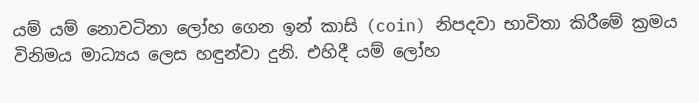යම් යම් නොවටිනා ලෝහ ගෙන ඉන් කාසි (coin) නිපදවා භාවිතා කිරීමේ ක්‍රමය විනිමය මාධ්‍යය ලෙස හඳුන්වා දුනි. එහිදී යම් ලෝහ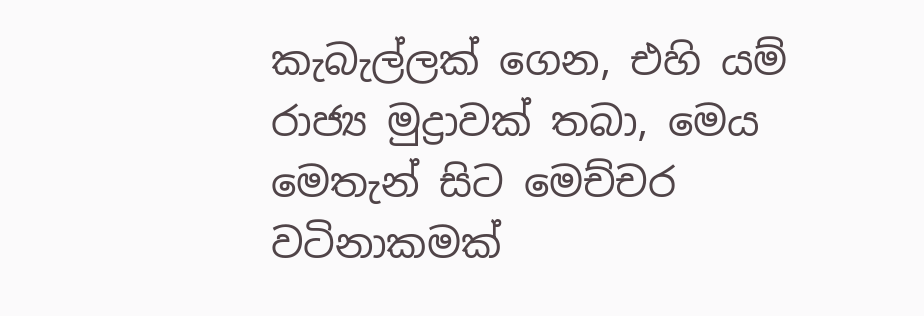කැබැල්ලක් ගෙන, එහි යම් රාජ්‍ය මුද්‍රාවක් තබා, මෙය මෙතැන් සිට මෙච්චර වටිනාකමක්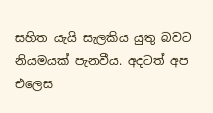සහිත යැයි සැලකිය යුතු බවට නියමයක් පැනවීය. අදටත් අප එලෙස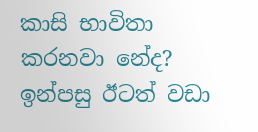කාසි භාවිතා කරනවා නේද? ඉන්පසු ඊටත් වඩා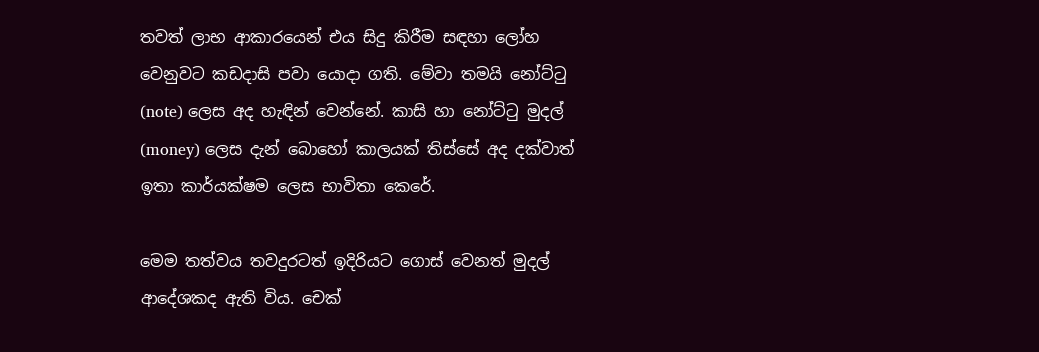තවත් ලාභ ආකාරයෙන් එය සිදු කිරීම සඳහා ලෝහ වෙනුවට කඩදාසි පවා යොදා ගති. මේවා තමයි නෝට්ටු (note) ලෙස අද හැඳින් වෙන්නේ. කාසි හා නෝට්ටු මුදල් (money) ලෙස දැන් බොහෝ කාලයක් තිස්සේ අද දක්වාත් ඉතා කාර්යක්ෂම ලෙස භාවිතා කෙරේ.

මෙම තත්වය තවදුරටත් ඉදිරියට ගොස් වෙනත් මුදල් ආදේශකද ඇති විය. චෙක්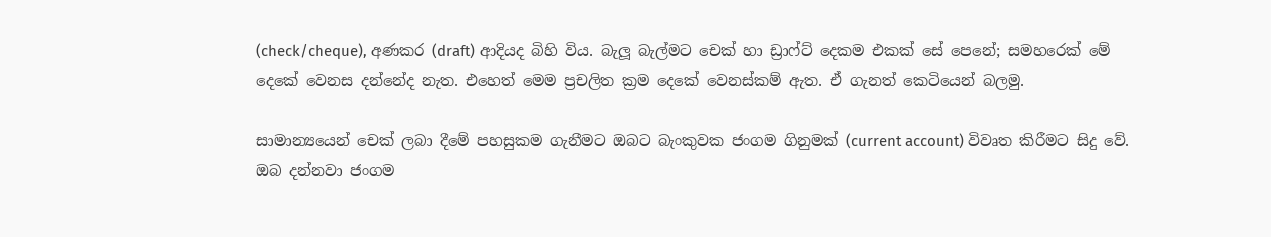(check/cheque), අණකර (draft) ආදියද බිහි විය. බැලූ බැල්මට චෙක් හා ඩ්‍රාෆ්ට් දෙකම එකක් සේ පෙනේ; සමහරෙක් මේ දෙකේ වෙනස දන්නේද නැත. එහෙත් මෙම ප්‍රචලිත ක්‍රම දෙකේ වෙනස්කම් ඇත. ඒ ගැනත් කෙටියෙන් බලමු.

සාමාන්‍යයෙන් චෙක් ලබා දීමේ පහසුකම ගැනීමට ඔබට බැංකුවක ජංගම ගිනුමක් (current account) විවෘත කිරීමට සිදු වේ. ඔබ දන්නවා ජංගම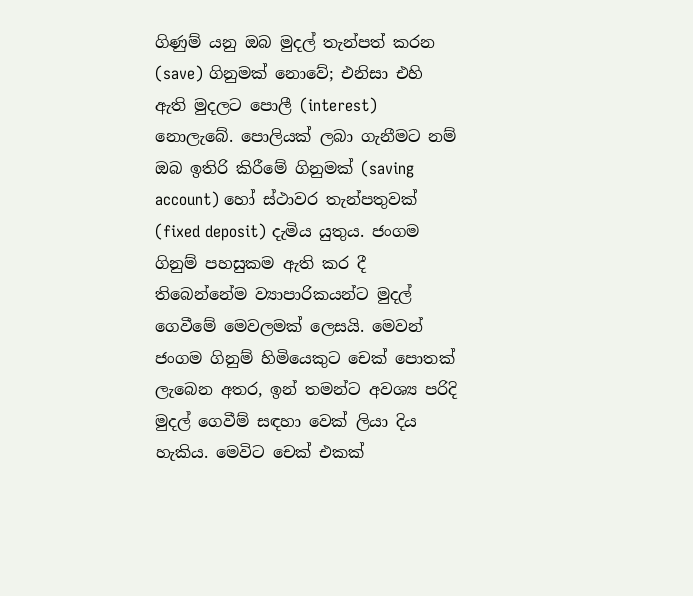ගිණුම් යනු ඔබ මුදල් තැන්පත් කරන (save) ගිනුමක් නොවේ; එනිසා එහි ඇති මුදලට පොලී (interest) නොලැබේ. පොලියක් ලබා ගැනීමට නම් ඔබ ඉතිරි කිරීමේ ගිනුමක් (saving account) හෝ ස්ථාවර තැන්පතුවක් (fixed deposit) දැමිය යුතුය. ජංගම ගිනුම් පහසුකම ඇති කර දී තිබෙන්නේම ව්‍යාපාරිකයන්ට මුදල් ගෙවීමේ මෙවලමක් ලෙසයි. මෙවන් ජංගම ගිනුම් හිමියෙකුට චෙක් පොතක් ලැබෙන අතර, ඉන් තමන්ට අවශ්‍ය පරිදි මුදල් ගෙවීම් සඳහා වෙක් ලියා දිය හැකිය. මෙවිට චෙක් එකක්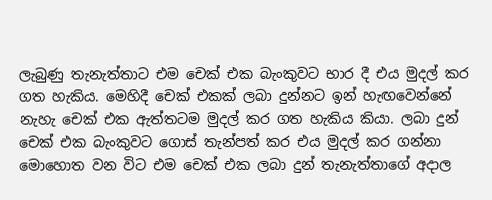ලැබුණු තැනැත්තාට එම චෙක් එක බැංකුවට භාර දී එය මුදල් කර ගත හැකිය. මෙහිදී චෙක් එකක් ලබා දුන්නට ඉන් හැඟවෙන්නේ නැහැ චෙක් එක ඇත්තටම මුදල් කර ගත හැකිය කියා. ලබා දුන් චෙක් එක බැංකුවට ගොස් තැන්පත් කර එය මුදල් කර ගන්නා මොහොත වන විට එම චෙක් එක ලබා දුන් තැනැත්තාගේ අදාල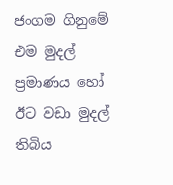ජංගම ගිනුමේ එම මුදල් ප්‍රමාණය හෝ ඊට වඩා මුදල් තිබිය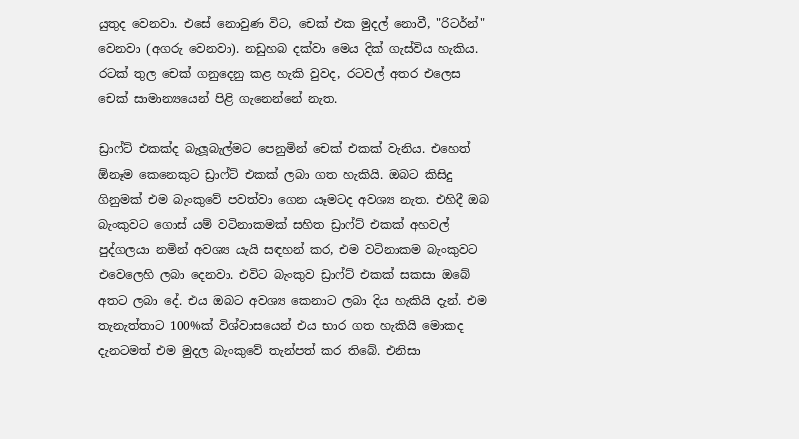යුතුද වෙනවා. එසේ නොවුණ විට, චෙක් එක මුදල් නොවී, "රිටර්න්" වෙනවා (අගරු වෙනවා). නඩුහබ දක්වා මෙය දික් ගැස්විය හැකිය. රටක් තුල චෙක් ගනුදෙනු කළ හැකි වුවද, රටවල් අතර එලෙස චෙක් සාමාන්‍යයෙන් පිළි ගැනෙන්නේ නැත.

ඩ්‍රාෆ්ට් එකක්ද බැලූබැල්මට පෙනුමින් චෙක් එකක් වැනිය. එහෙත් ඕනෑම කෙනෙකුට ඩ්‍රාෆ්ට් එකක් ලබා ගත හැකියි. ඔබට කිසිදු ගිනුමක් එම බැංකුවේ පවත්වා ගෙන යෑමටද අවශ්‍ය නැත. එහිදී ඔබ බැංකුවට ගොස් යම් වටිනාකමක් සහිත ඩ්‍රාෆ්ට් එකක් අහවල් පුද්ගලයා නමින් අවශ්‍ය යැයි සඳහන් කර, එම වටිනාකම බැංකුවට එවෙලෙහි ලබා දෙනවා. එවිට බැංකුව ඩ්‍රාෆ්ට් එකක් සකසා ඔබේ අතට ලබා දේ. එය ඔබට අවශ්‍ය කෙනාට ලබා දිය හැකියි දැන්. එම තැනැත්තාට 100%ක් විශ්වාසයෙන් එය භාර ගත හැකියි මොකද දැනටමත් එම මුදල බැංකුවේ තැන්පත් කර තිබේ. එනිසා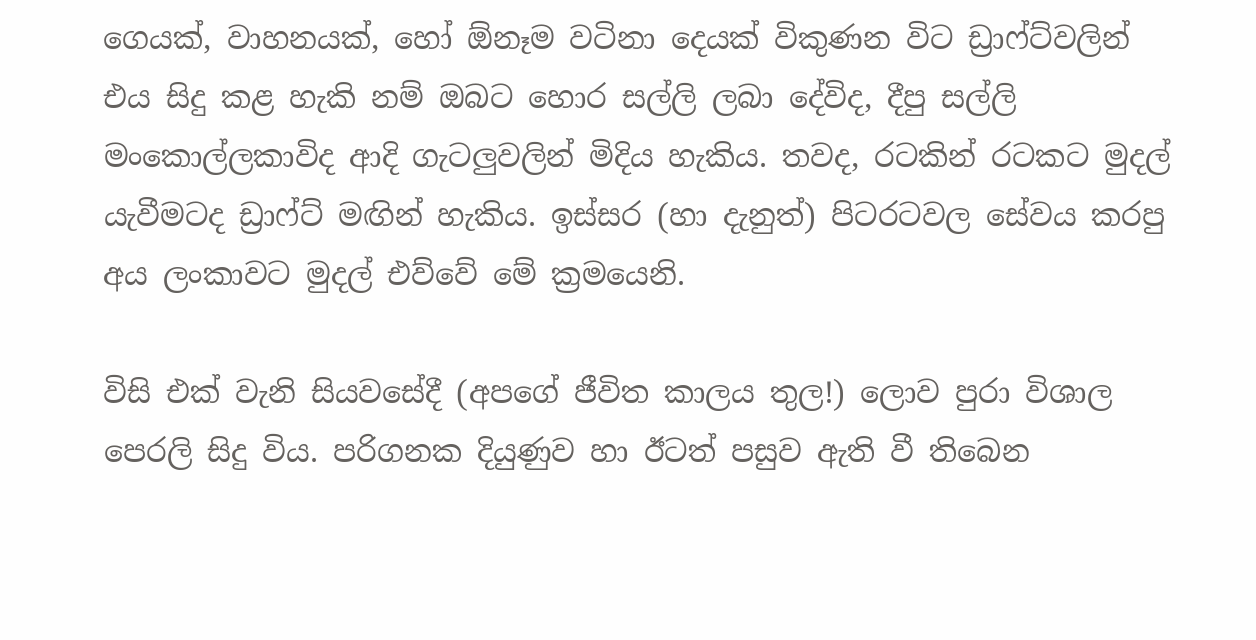ගෙයක්, වාහනයක්, හෝ ඕනෑම වටිනා දෙයක් විකුණන විට ඩ්‍රාෆ්ට්වලින් එය සිදු කළ හැකි නම් ඔබට හොර සල්ලි ලබා දේවිද, දීපු සල්ලි මංකොල්ලකාවිද ආදි ගැටලුවලින් මිදිය හැකිය. තවද, රටකින් රටකට මුදල් යැවීමටද ඩ්‍රාෆ්ට් මඟින් හැකිය. ඉස්සර (හා දැනුත්) පිටරටවල සේවය කරපු අය ලංකාවට මුදල් එව්වේ මේ ක්‍රමයෙනි.

විසි එක් වැනි සියවසේදී (අපගේ ජීවිත කාලය තුල!) ලොව පුරා විශාල පෙරලි සිදු විය. පරිගනක දියුණුව හා ඊටත් පසුව ඇති වී තිබෙන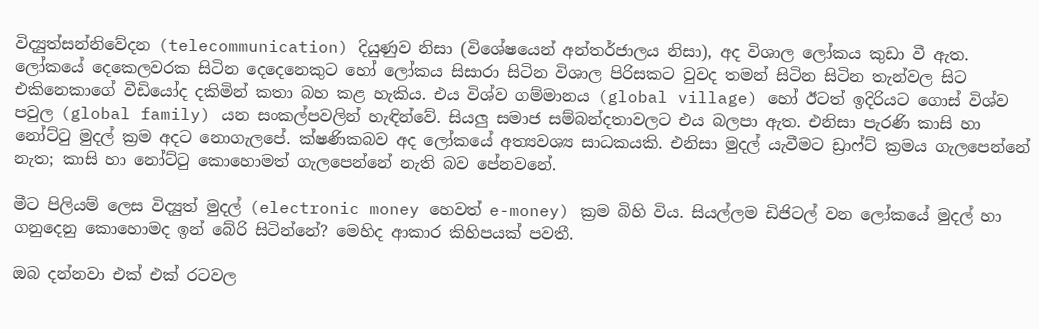විද්‍යුත්සන්නිවේදන (telecommunication) දියුණුව නිසා (විශේෂයෙන් අන්තර්ජාලය නිසා), අද විශාල ලෝකය කුඩා වී ඇත. ලෝකයේ දෙකෙලවරක සිටින දෙදෙනෙකුට හෝ ලෝකය සිසාරා සිටින විශාල පිරිසකට වුවද තමන් සිටින සිටින තැන්වල සිට එකිනෙකාගේ වීඩියෝද දකිමින් කතා බහ කළ හැකිය. එය විශ්ව ගම්මානය (global village) හෝ ඊටත් ඉදිරියට ගොස් විශ්ව පවුල (global family) යන සංකල්පවලින් හැඳින්වේ. සියලු සමාජ සම්බන්දතාවලට එය බලපා ඇත. එනිසා පැරණි කාසි හා නෝට්ටු මුදල් ක්‍රම අදට නොගැලපේ. ක්ෂණිකබව අද ලෝකයේ අත්‍යවශ්‍ය සාධකයකි. එනිසා මුදල් යැවීමට ඩ්‍රාෆ්ට් ක්‍රමය ගැලපෙන්නේ නැත; කාසි හා නෝට්ටු කොහොමත් ගැලපෙන්නේ නැති බව පේනවනේ.

මීට පිලියම් ලෙස විද්‍යුත් මුදල් (electronic money හෙවත් e-money) ක්‍රම බිහි විය. සියල්ලම ඩිජිටල් වන ලෝකයේ මුදල් හා ගනුදෙනු කොහොමද ඉන් බේරි සිටින්නේ? මෙහිද ආකාර කිහිපයක් පවතී.

ඔබ දන්නවා එක් එක් රටවල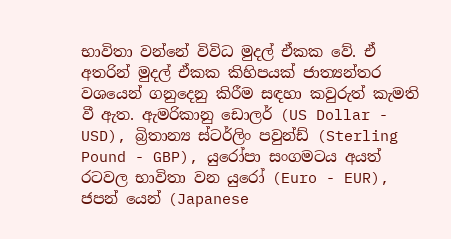භාවිතා වන්නේ විවිධ මුදල් ඒකක වේ. ඒ අතරින් මුදල් ඒකක කිහිපයක් ජාත්‍යන්තර වශයෙන් ගනුදෙනු කිරීම සඳහා කවුරුත් කැමති වී ඇත. ඇමරිකානු ඩොලර් (US Dollar - USD), බ්‍රිතාන්‍ය ස්ටර්ලිං පවුන්ඩ් (Sterling Pound - GBP), යුරෝපා සංගමටය අයත් රටවල භාවිතා වන යුරෝ (Euro - EUR), ජපන් යෙන් (Japanese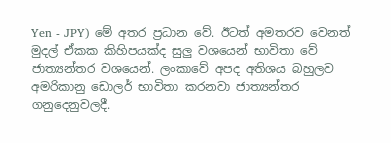Yen - JPY) මේ අතර ප්‍රධාන වේ. ඊටත් අමතරව වෙනත් මුදල් ඒකක කිහිපයක්ද සුලු වශයෙන් භාවිතා වේ ජාත්‍යන්තර වශයෙන්. ලංකාවේ අපද අතිශය බහුලව අමරිකානු ඩොලර් භාවිතා කරනවා ජාත්‍යන්තර ගනුදෙනුවලදී.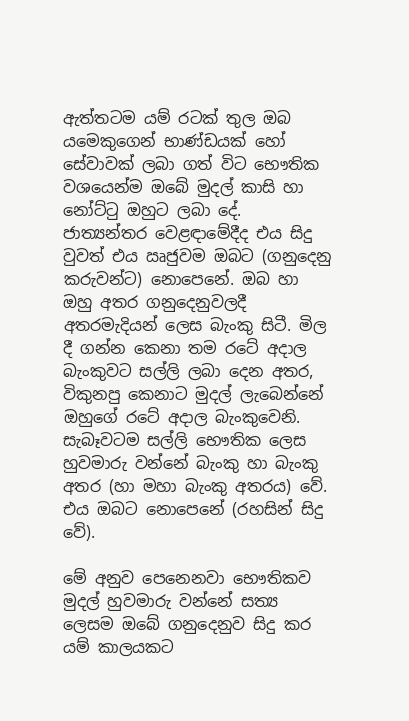ඇත්තටම යම් රටක් තුල ඔබ යමෙකුගෙන් භාණ්ඩයක් හෝ සේවාවක් ලබා ගත් විට භෞතික වශයෙන්ම ඔබේ මුදල් කාසි හා නෝට්ටු ඔහුට ලබා දේ. ජාත්‍යන්තර වෙළඳාමේදීද එය සිදු වුවත් එය ඍජුවම ඔබට (ගනුදෙනු කරුවන්ට) නොපෙනේ. ඔබ හා ඔහු අතර ගනුදෙනුවලදී අතරමැදියන් ලෙස බැංකු සිටී. මිල දී ගන්න කෙනා තම රටේ අදාල බැංකුවට සල්ලි ලබා දෙන අතර, විකුනපු කෙනාට මුදල් ලැබෙන්නේ ඔහුගේ රටේ අදාල බැංකුවෙනි. සැබෑවටම සල්ලි භෞතික ලෙස හුවමාරු වන්නේ බැංකු හා බැංකු අතර (හා මහා බැංකු අතරය) වේ. එය ඔබට නොපෙනේ (රහසින් සිදු වේ).

මේ අනුව පෙනෙනවා භෞතිකව මුදල් හුවමාරු වන්නේ සත්‍ය ලෙසම ඔබේ ගනුදෙනුව සිදු කර යම් කාලයකට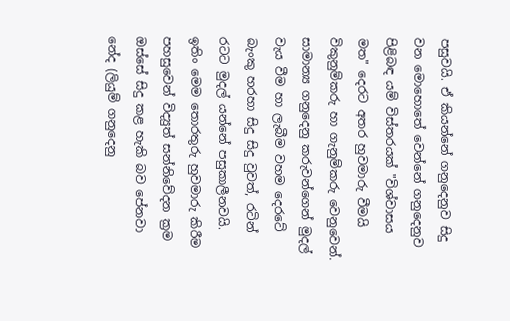පසුවයි. ඒ කියන්නේ ගනුදෙනුව සිදු වන මොහොතේ වෙන්නේ ගනුදෙනුව පිළිබඳ යම් විස්තරයක් "විශ්වාසය මත" දෙරට අතර හුවමාරු වීමයි විකුනුම්කරු හා ගැනුම්කරු වෙනුවෙන්. සාමාන්‍ය ගනුදෙනු කරුවන්ගෙන් මුදල් වැය වීම හා ලැබීම වහම දෙරටේ බැංකු හරහා සිදු සිදු වුවත්, රටින් රටට මුදල් යන්නේ පසුකාලීනවයි. ඉතිං මෙම තොරතුරු හුවමාරු කිරීම පහසුවෙන් විද්‍යුත් සන්නිවේදන ක්‍රම ඔස්සේ සිදු කළ හැකි බව පේනවා නේද (ලියුම් ගනුදෙනු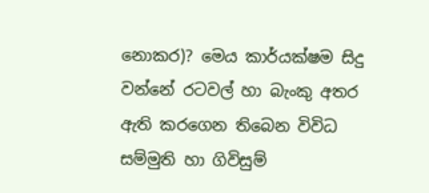නොකර)? මෙය කාර්යක්ෂම සිදු වන්නේ රටවල් හා බැංකු අතර ඇති කරගෙන තිබෙන විවිධ සම්මුති හා ගිවිසුම්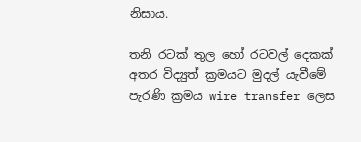නිසාය.

තනි රටක් තුල හෝ රටවල් දෙකක් අතර විද්‍යුත් ක්‍රමයට මුදල් යැවීමේ පැරණි ක්‍රමය wire transfer ලෙස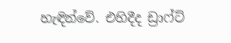හැඳින්වේ. එහිදීද ඩ්‍රාෆ්ට්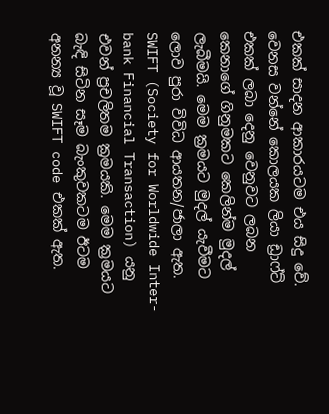එකක් සාදන ආකාරයටම එය සිදු වේ. වෙනස වන්නේ කොලයක ලියා ඩ්‍රාෆ්ට් එකක් ලබා දෙනු වෙනුවට ලබන කෙනාගේ ගිනුමකට කෙලින්ම මුදල් ලැබීමයි. මෙම ක්‍රමයට මුදල් යැවීමට ලොව පුරා විවිධ ආයතන/ජාලා ඇත. SWIFT (Society for Worldwide Inter-bank Financial Transaction) යනු එවන් ප්‍රචලිතම ක්‍රමයකි. මෙම ක්‍රමයට බැඳි සිටින සෑම බැංකුවකටම ඊටම අනන්‍ය වූ SWIFT code එකක් ඇත.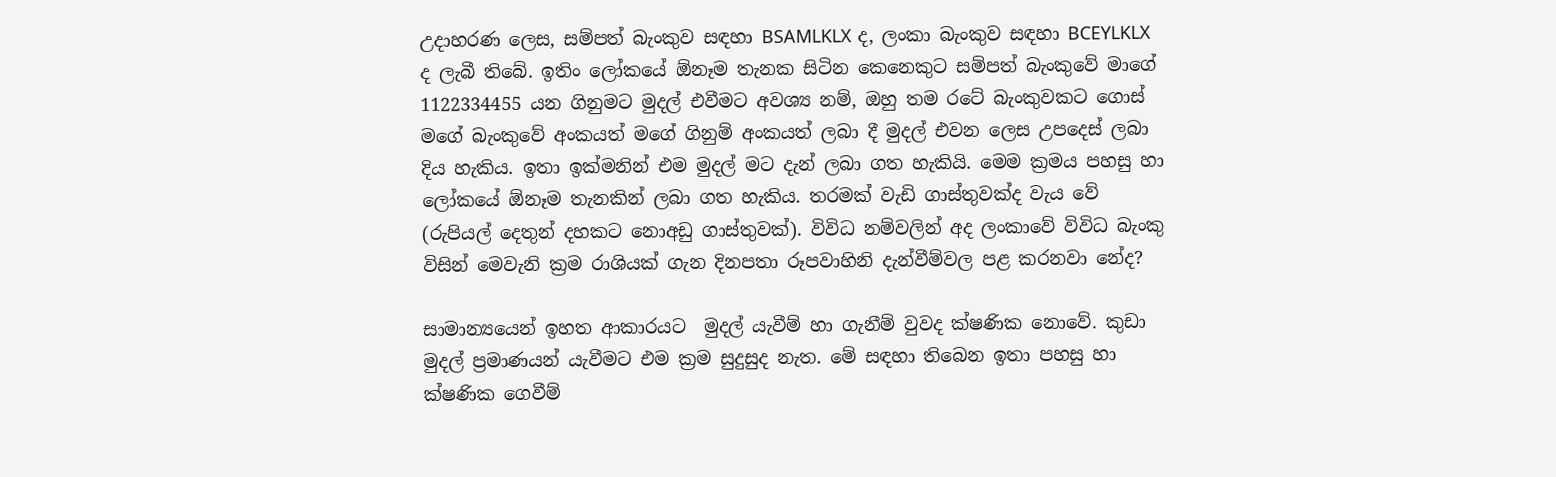උදාහරණ ලෙස, සම්පත් බැංකුව සඳහා BSAMLKLX ද, ලංකා බැංකුව සඳහා BCEYLKLX ද ලැබී තිබේ. ඉතිං ලෝකයේ ඕනෑම තැනක සිටින කෙනෙකුට සම්පත් බැංකුවේ මාගේ 1122334455 යන ගිනුමට මුදල් එවීමට අවශ්‍ය නම්, ඔහු තම රටේ බැංකුවකට ගොස් මගේ බැංකුවේ අංකයත් මගේ ගිනුම් අංකයත් ලබා දී මුදල් එවන ලෙස උපදෙස් ලබා දිය හැකිය. ඉතා ඉක්මනින් එම මුදල් මට දැන් ලබා ගත හැකියි. මෙම ක්‍රමය පහසු හා ලෝකයේ ඕනෑම තැනකින් ලබා ගත හැකිය. තරමක් වැඩි ගාස්තුවක්ද වැය වේ (රුපියල් දෙතුන් දහකට නොඅඩු ගාස්තුවක්). විවිධ නම්වලින් අද ලංකාවේ විවිධ බැංකු විසින් මෙවැනි ක්‍රම රාශියක් ගැන දිනපතා රූපවාහිනි දැන්වීම්වල පළ කරනවා නේද?

සාමාන්‍යයෙන් ඉහත ආකාරයට  මුදල් යැවීම් හා ගැනීම් වුවද ක්ෂණික නොවේ. කුඩා මුදල් ප්‍රමාණයන් යැවීමට එම ක්‍රම සුදුසුද නැත. මේ සඳහා තිබෙන ඉතා පහසු හා ක්ෂණික ගෙවීම්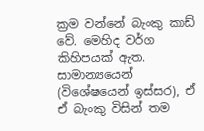ක්‍රම වන්නේ බැංකු කාඩ් වේ. මෙහිද වර්ග කිහිපයක් ඇත. සාමාන්‍යයෙන් (විශේෂයෙන් ඉස්සර), ඒ ඒ බැංකු විසින් තම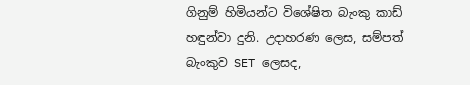ගිනුම් හිමියන්ට විශේෂිත බැංකු කාඩ් හඳුන්වා දුනි. උදාහරණ ලෙස, සම්පත් බැංකුව SET ලෙසද,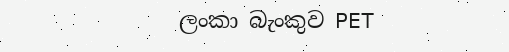ලංකා බැංකුව PET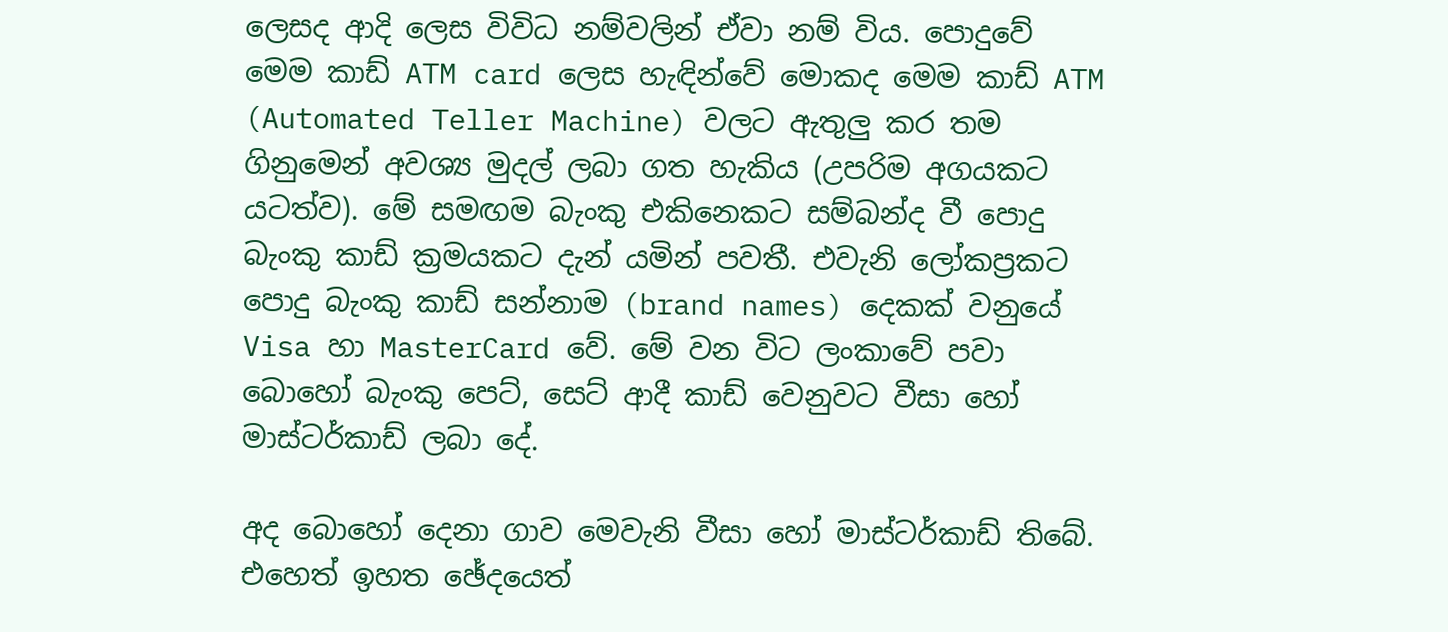ලෙසද ආදි ලෙස විවිධ නම්වලින් ඒවා නම් විය. පොදුවේ මෙම කාඩ් ATM card ලෙස හැඳින්වේ මොකද මෙම කාඩ් ATM (Automated Teller Machine) වලට ඇතුලු කර තම ගිනුමෙන් අවශ්‍ය මුදල් ලබා ගත හැකිය (උපරිම අගයකට යටත්ව). මේ සමඟම බැංකු එකිනෙකට සම්බන්ද වී පොදු බැංකු කාඩ් ක්‍රමයකට දැන් යමින් පවතී. එවැනි ලෝකප්‍රකට පොදු බැංකු කාඩ් සන්නාම (brand names) දෙකක් වනුයේ Visa හා MasterCard වේ. මේ වන විට ලංකාවේ පවා බොහෝ බැංකු පෙට්, සෙට් ආදී කාඩ් වෙනුවට වීසා හෝ මාස්ටර්කාඩ් ලබා දේ.

අද බොහෝ දෙනා ගාව මෙවැනි වීසා හෝ මාස්ටර්කාඩ් තිබේ. එහෙත් ඉහත ඡේදයෙත්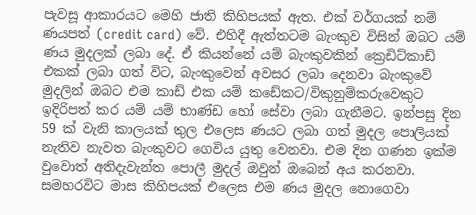පැවසූ ආකාරයට මෙහි ජාති කිහිපයක් ඇත. එක් වර්ගයක් නම් ණයපත් (credit card) වේ. එහිදී ඇත්තටම බැංකුව විසින් ඔබට යම් ණය මුදලක් ලබා දේ. ඒ කියන්නේ යම් බැංකුවකින් ක්‍රෙඩිට්කාඩ් එකක් ලබා ගත් විට, බැංකුවෙන් අවසර ලබා දෙනවා බැංකුවේ මුදලින් ඔබට එම කාඩ් එක යම් කඩේකට/විකුනුම්කරුවෙකුට ඉදිරිපත් කර යම් යම් භාණ්ඩ හෝ සේවා ලබා ගැනීමට. ඉන්පසු දින 59 ක් වැනි කාලයක් තුල එලෙස ණයට ලබා ගත් මුදල පොලියක් නැතිව නැවත බැංකුවට ගෙවිය යුතු වෙනවා. එම දින ගණන ඉක්ම වුවොත් අතිදැවැන්ත පොලී මුදල් ඔවුන් ඔබෙන් අය කරනවා. සමහරවිට මාස කිහිපයක් එලෙස එම ණය මුදල නොගෙවා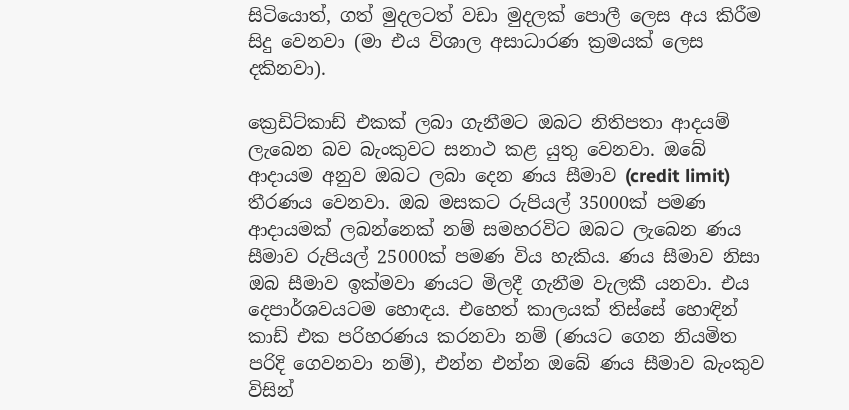සිටියොත්, ගත් මුදලටත් වඩා මුදලක් පොලී ලෙස අය කිරීම සිදු වෙනවා (මා එය විශාල අසාධාරණ ක්‍රමයක් ලෙස දකිනවා).

ක්‍රෙඩිට්කාඩ් එකක් ලබා ගැනීමට ඔබට නිතිපතා ආදයම් ලැබෙන බව බැංකුවට සනාථ කළ යුතු වෙනවා. ඔබේ ආදායම අනුව ඔබට ලබා දෙන ණය සීමාව (credit limit) තීරණය වෙනවා. ඔබ මසකට රුපියල් 35000ක් පමණ ආදායමක් ලබන්නෙක් නම් සමහරවිට ඔබට ලැබෙන ණය සීමාව රුපියල් 25000ක් පමණ විය හැකිය. ණය සීමාව නිසා ඔබ සීමාව ඉක්මවා ණයට මිලදී ගැනීම වැලකී යනවා. එය දෙපාර්ශවයටම හොඳය. එහෙත් කාලයක් තිස්සේ හොඳින් කාඩ් එක පරිහරණය කරනවා නම් (ණයට ගෙන නියමිත පරිදි ගෙවනවා නම්), එන්න එන්න ඔබේ ණය සීමාව බැංකුව විසින්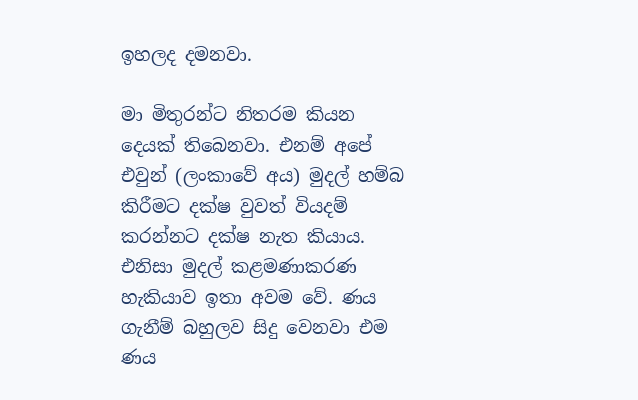ඉහලද දමනවා.

මා මිතුරන්ට නිතරම කියන දෙයක් තිබෙනවා. එනම් අපේ එවුන් (ලංකාවේ අය) මුදල් හම්බ කිරීමට දක්ෂ වුවත් වියදම් කරන්නට දක්ෂ නැත කියාය. එනිසා මුදල් කළමණාකරණ හැකියාව ඉතා අවම වේ. ණය ගැනීම් බහුලව සිදු වෙනවා එම ණය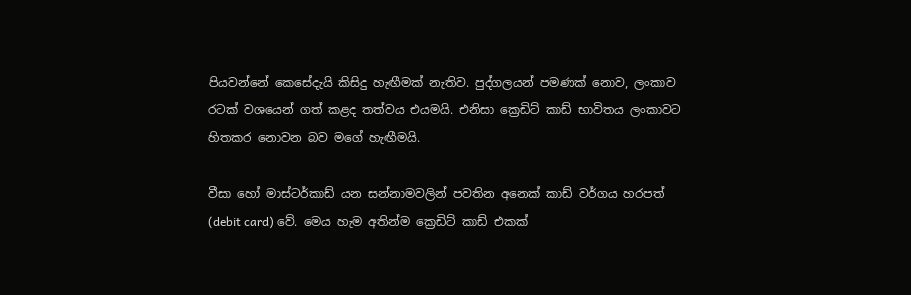පියවන්නේ කෙසේදැයි කිසිදු හැඟීමක් නැතිව. පුද්ගලයන් පමණක් නොව, ලංකාව රටක් වශයෙන් ගත් කළද තත්වය එයමයි. එනිසා ක්‍රෙඩිට් කාඩ් භාවිතය ලංකාවට හිතකර නොවන බව මගේ හැඟීමයි.

වීසා හෝ මාස්ටර්කාඩ් යන සන්නාමවලින් පවතින අනෙක් කාඩ් වර්ගය හරපත් (debit card) වේ. මෙය හැම අතින්ම ක්‍රෙඩිට් කාඩ් එකක්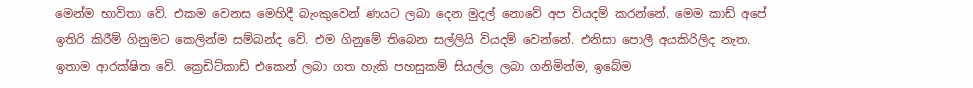මෙන්ම භාවිතා වේ. එකම වෙනස මෙහිදී බැංකුවෙන් ණයට ලබා දෙන මුදල් නොවේ අප වියදම් කරන්නේ. මෙම කාඩ් අපේ ඉතිරි කිරීම් ගිනුමට කෙලින්ම සම්බන්ද වේ. එම ගිනුමේ තිබෙන සල්ලියි වියදම් වෙන්නේ. එනිසා පොලී අයකිරිලිද නැත. ඉතාම ආරක්ෂිත වේ. ක්‍රෙඩිට්කාඩ් එකෙන් ලබා ගත හැකි පහසුකම් සියල්ල ලබා ගනිමින්ම, ඉබේම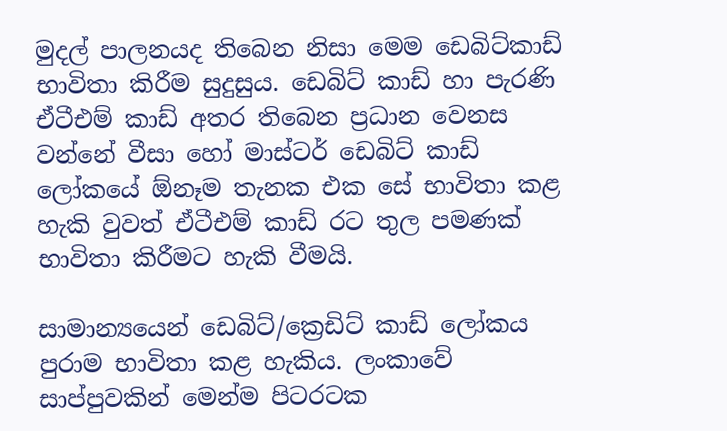මුදල් පාලනයද තිබෙන නිසා මෙම ඩෙබිට්කාඩ් භාවිතා කිරීම සුදුසුය. ඩෙබිට් කාඩ් හා පැරණි ඒටීඑම් කාඩ් අතර තිබෙන ප්‍රධාන වෙනස වන්නේ වීසා හෝ මාස්ටර් ඩෙබිට් කාඩ් ලෝකයේ ඕනෑම තැනක එක සේ භාවිතා කළ හැකි වුවත් ඒටීඑම් කාඩ් රට තුල පමණක් භාවිතා කිරීමට හැකි වීමයි.

සාමාන්‍යයෙන් ඩෙබිට්/ක්‍රෙඩිට් කාඩ් ලෝකය පුරාම භාවිතා කළ හැකිය. ලංකාවේ සාප්පුවකින් මෙන්ම පිටරටක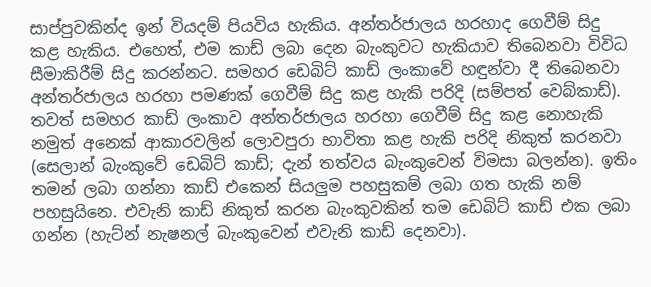සාප්පුවකින්ද ඉන් වියදම් පියවිය හැකිය. අන්තර්ජාලය හරහාද ගෙවීම් සිදු කළ හැකිය. එහෙත්, එම කාඩ් ලබා දෙන බැංකුවට හැකියාව තිබෙනවා විවිධ සීමාකිරීම් සිදු කරන්නට. සමහර ඩෙබිට් කාඩ් ලංකාවේ හඳුන්වා දී තිබෙනවා අන්තර්ජාලය හරහා පමණක් ගෙවීම් සිදු කළ හැකි පරිදි (සම්පත් වෙබ්කාඩ්). තවත් සමහර කාඩ් ලංකාව අන්තර්ජාලය හරහා ගෙවීම් සිදු කළ නොහැකි නමුත් අනෙක් ආකාරවලින් ලොවපුරා භාවිතා කළ හැකි පරිදි නිකුත් කරනවා (සෙලාන් බැංකුවේ ඩෙබිට් කාඩ්; දැන් තත්වය බැංකුවෙන් විමසා බලන්න). ඉතිං තමන් ලබා ගන්නා කාඩ් එකෙන් සියලුම පහසුකම් ලබා ගත හැකි නම් පහසුයිනෙ. එවැනි කාඩ් නිකුත් කරන බැංකුවකින් තම ඩෙබිට් කාඩ් එක ලබා ගන්න (හැට්න් නැෂනල් බැංකුවෙන් එවැනි කාඩ් දෙනවා).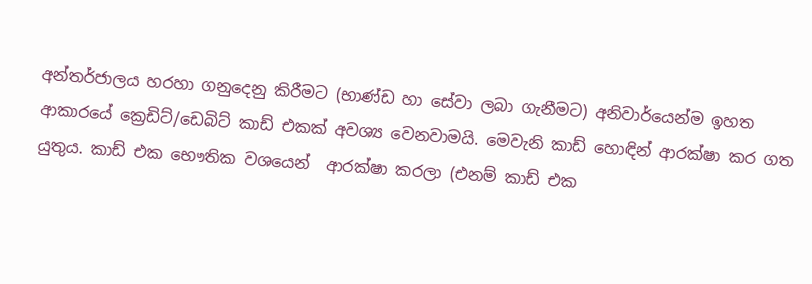අන්තර්ජාලය හරහා ගනුදෙනු කිරීමට (භාණ්ඩ හා සේවා ලබා ගැනීමට) අනිවාර්යෙන්ම ඉහත ආකාරයේ ක්‍රෙඩිට්/ඩෙබිට් කාඩ් එකක් අවශ්‍ය වෙනවාමයි. මෙවැනි කාඩ් හොඳින් ආරක්ෂා කර ගත යුතුය. කාඩ් එක භෞතික වශයෙන්  ආරක්ෂා කරලා (එනම් කාඩ් එක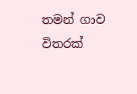තමන් ගාව විතරක්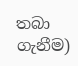තබා ගැනීම)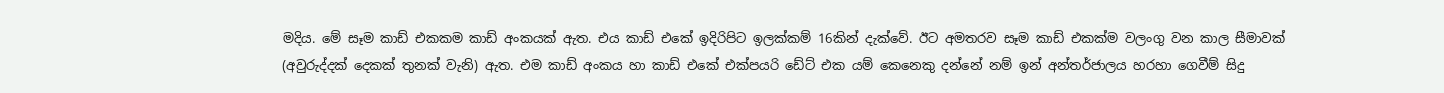මදිය. මේ සෑම කාඩ් එකකම කාඩ් අංකයක් ඇත. එය කාඩ් එකේ ඉදිරිපිට ඉලක්කම් 16කින් දැක්වේ. ඊට අමතරව සෑම කාඩ් එකක්ම වලංගු වන කාල සීමාවක් (අවුරුද්දක් දෙකක් තුනක් වැනි) ඇත. එම කාඩ් අංකය හා කාඩ් එකේ එක්පයරි ඩේට් එක යම් කෙනෙකු දන්නේ නම් ඉන් අන්තර්ජාලය හරහා ගෙවීම් සිදු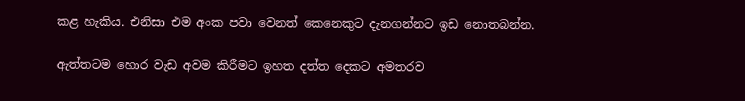කළ හැකිය. එනිසා එම අංක පවා වෙනත් කෙනෙකුට දැනගන්නට ඉඩ නොතබන්න.

ඇත්තටම හොර වැඩ අවම කිරීමට ඉහත දත්ත දෙකට අමතරව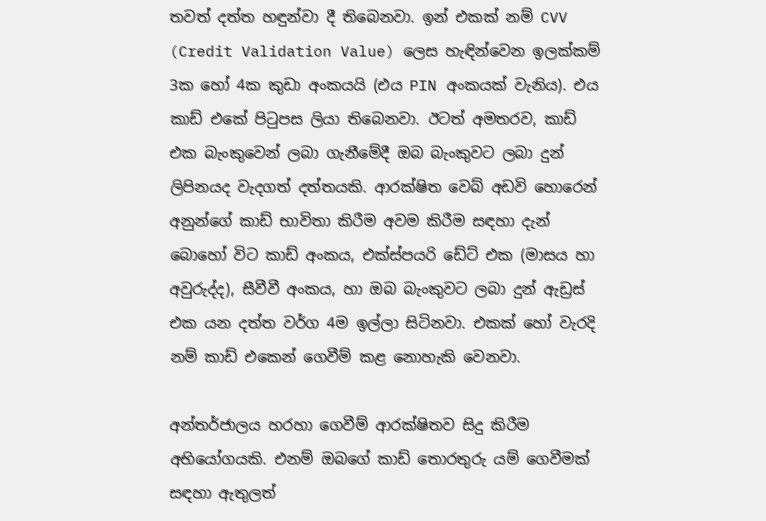තවත් දත්ත හඳුන්වා දී තිබෙනවා. ඉන් එකක් නම් CVV (Credit Validation Value) ලෙස හැඳින්වෙන ඉලක්කම් 3ක හෝ 4ක කුඩා අංකයයි (එය PIN අංකයක් වැනිය). එය කාඩ් එකේ පිටුපස ලියා තිබෙනවා. ඊටත් අමතරව, කාඩ් එක බැංකුවෙන් ලබා ගැනීමේදී ඔබ බැංකුවට ලබා දුන් ලිපිනයද වැදගත් දත්තයකි. ආරක්ෂිත වෙබ් අඩවි හොරෙන් අනුන්ගේ කාඩ් භාවිතා කිරීම අවම කිරීම සඳහා දැන් බොහෝ විට කාඩ් අංකය, එක්ස්පයරි ඩේට් එක (මාසය හා අවුරුද්ද), සීවීවී අංකය, හා ඔබ බැංකුවට ලබා දුන් ඇඩ්‍රස් එක යන දත්ත වර්ග 4ම ඉල්ලා සිටිනවා. එකක් හෝ වැරදි නම් කාඩ් එකෙන් ගෙවීම් කළ නොහැකි වෙනවා.

අන්තර්ජාලය හරහා ගෙවීම් ආරක්ෂිතව සිදු කිරීම අභියෝගයකි. එනම් ඔබගේ කාඩ් තොරතුරු යම් ගෙවීමක් සඳහා ඇතුලත්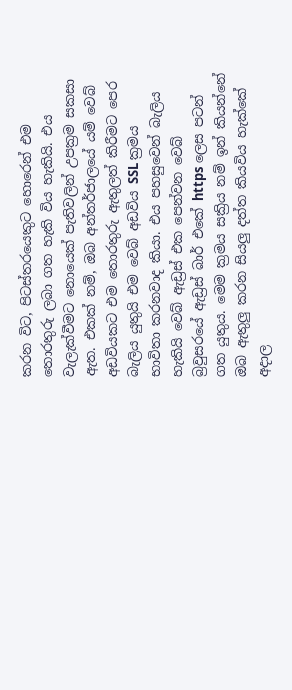කරන විට, පිටස්තරයෙකුට හොරෙන් එම තොරතුරු ලබා ගත හැකි විය හැකියි. එය වැලැක්වීමට නොයෙක් පැතිවලින් උපක්‍රම සකසා ඇත. එකක් නම්, ඔබ අන්තර්ජාලයේ යම් වෙබ් අඩවියකට එම තොරතුරු ඇතුලත් කිරීමට පෙර බැලිය යුතුයි එම වෙබ් අඩවිය SSL ක්‍රමය භාවිතා කරනවාද කියා. එය පහසුවෙන් බැලිය හැකියි වෙබ් ඇඩ්‍රස් එක පෙන්වන වෙබ් බ්‍රවුසරයේ ඇඩ්‍රස් බාර් එකේ https ලෙස පටන් ගත යුතුය. මෙම ක්‍රමය සක්‍රිය නම් ඉන් කියන්නේ ඔබ ඇතුලු කරන සියලු දත්ත කියවිය හැක්කේ අදාල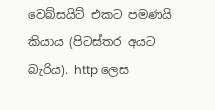වෙබ්සයිට් එකට පමණයි කියාය (පිටස්තර අයට බැරිය). http ලෙස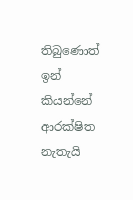තිබුණොත් ඉන් කියන්නේ ආරක්ෂිත නැතැයි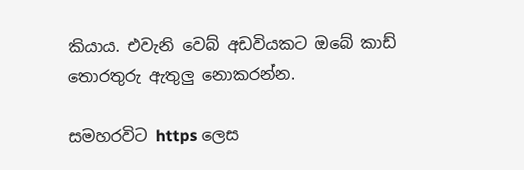කියාය. එවැනි වෙබ් අඩවියකට ඔබේ කාඩ් තොරතුරු ඇතුලු නොකරන්න.

සමහරවිට https ලෙස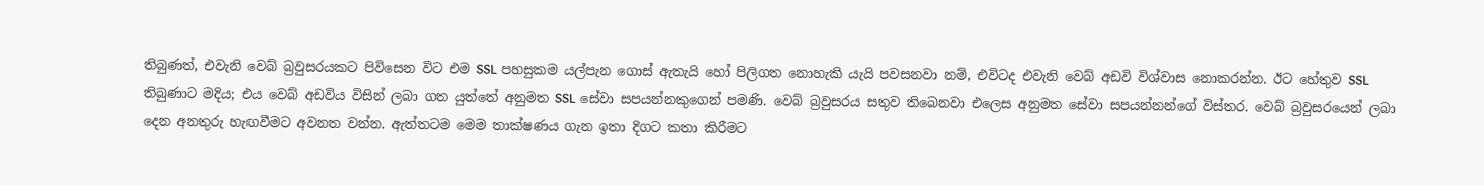තිබුණත්, එවැනි වෙබ් බ්‍රවුසරයකට පිවිසෙන විට එම SSL පහසුකම යල්පැන ගොස් ඇතැයි හෝ පිලිගත නොහැකි යැයි පවසනවා නම්, එවිටද එවැනි වෙබ් අඩවි විශ්වාස නොකරන්න. ඊට හේතුව SSL තිබුණාට මදිය; එය වෙබ් අඩවිය විසින් ලබා ගත යුත්තේ අනුමත SSL සේවා සපයන්නකුගෙන් පමණි. වෙබ් බ්‍රවුසරය සතුව තිබෙනවා එලෙස අනුමත සේවා සපයන්නන්ගේ විස්තර. වෙබ් බ්‍රවුසරයෙන් ලබා දෙන අනතුරු හැඟවීමට අවනත වන්න. ඇත්තටම මෙම තාක්ෂණය ගැන ඉතා දිගට කතා කිරීමට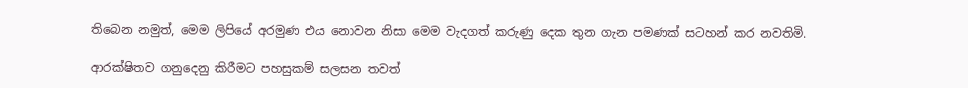තිබෙන නමුත්, මෙම ලිපියේ අරමුණ එය නොවන නිසා මෙම වැදගත් කරුණු දෙක තුන ගැන පමණක් සටහන් කර නවතිමි.

ආරක්ෂිතව ගනුදෙනු කිරීමට පහසුකම් සලසන තවත්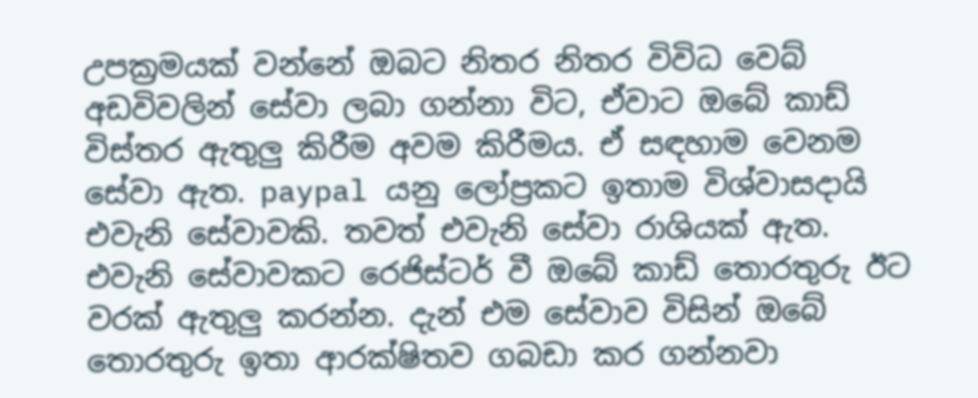උපක්‍රමයක් වන්නේ ඔබට නිතර නිතර විවිධ වෙබ් අඩවිවලින් සේවා ලබා ගන්නා විට, ඒවාට ඔබේ කාඩ් විස්තර ඇතුලු කිරීම අවම කිරීමය. ඒ සඳහාම වෙනම සේවා ඇත. paypal යනු ලෝප්‍රකට ඉතාම විශ්වාසදායි එවැනි සේවාවකි. තවත් එවැනි සේවා රාශියක් ඇත. එවැනි සේවාවකට රෙජිස්ටර් වී ඔබේ කාඩ් තොරතුරු ඊට වරක් ඇතුලු කරන්න. දැන් එම සේවාව විසින් ඔබේ තොරතුරු ඉතා ආරක්ෂිතව ගබඩා කර ගන්නවා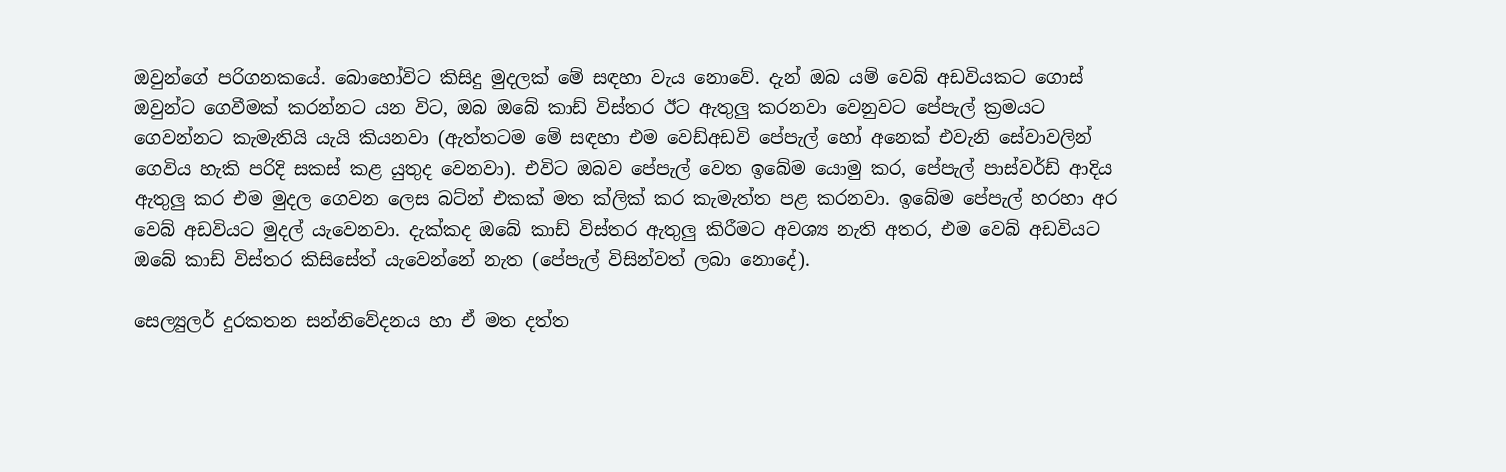ඔවුන්ගේ පරිගනකයේ. බොහෝවිට කිසිදු මුදලක් මේ සඳහා වැය නොවේ. දැන් ඔබ යම් වෙබ් අඩවියකට ගොස් ඔවුන්ට ගෙවීමක් කරන්නට යන විට, ඔබ ඔබේ කාඩ් විස්තර ඊට ඇතුලු කරනවා වෙනුවට පේපැල් ක්‍රමයට ගෙවන්නට කැමැතියි යැයි කියනවා (ඇත්තටම මේ සඳහා එම වෙඩ්අඩවි පේපැල් හෝ අනෙක් එවැනි සේවාවලින් ගෙවිය හැකි පරිදි සකස් කළ යුතුද වෙනවා). එවිට ඔබව පේපැල් වෙත ඉබේම යොමු කර, පේපැල් පාස්වර්ඩ් ආදිය ඇතුලු කර එම මුදල ගෙවන ලෙස බට්න් එකක් මත ක්ලික් කර කැමැත්ත පළ කරනවා. ඉබේම පේපැල් හරහා අර වෙබ් අඩවියට මුදල් යැවෙනවා. දැක්කද ඔබේ කාඩ් විස්තර ඇතුලු කිරීමට අවශ්‍ය නැති අතර, එම වෙබ් අඩවියට ඔබේ කාඩ් විස්තර කිසිසේත් යැවෙන්නේ නැත (පේපැල් විසින්වත් ලබා නොදේ).

සෙල්‍යුලර් දුරකතන සන්නිවේදනය හා ඒ මත දත්ත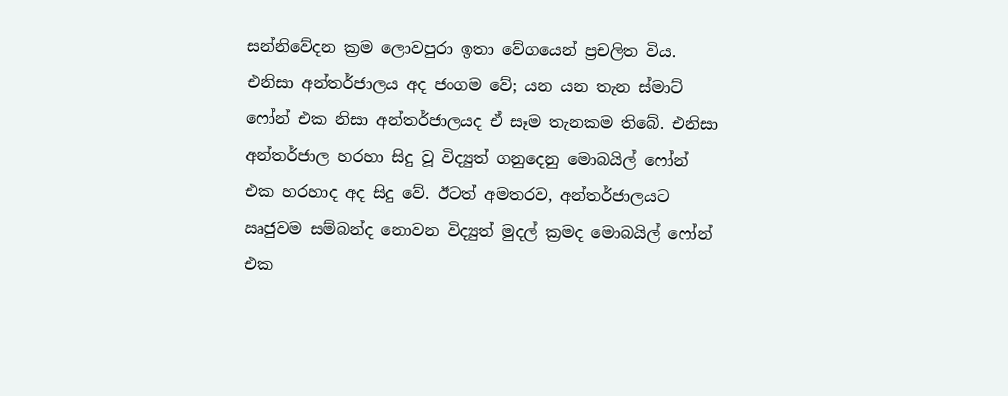සන්නිවේදන ක්‍රම ලොවපුරා ඉතා වේගයෙන් ප්‍රචලිත විය. එනිසා අන්තර්ජාලය අද ජංගම වේ; යන යන තැන ස්මාට් ෆෝන් එක නිසා අන්තර්ජාලයද ඒ සෑම තැනකම තිබේ. එනිසා අන්තර්ජාල හරහා සිදු වූ විද්‍යුත් ගනුදෙනු මොබයිල් ෆෝන් එක හරහාද අද සිදු වේ. ඊටත් අමතරව, අන්තර්ජාලයට ඍජුවම සම්බන්ද නොවන විද්‍යුත් මුදල් ක්‍රමද මොබයිල් ෆෝන් එක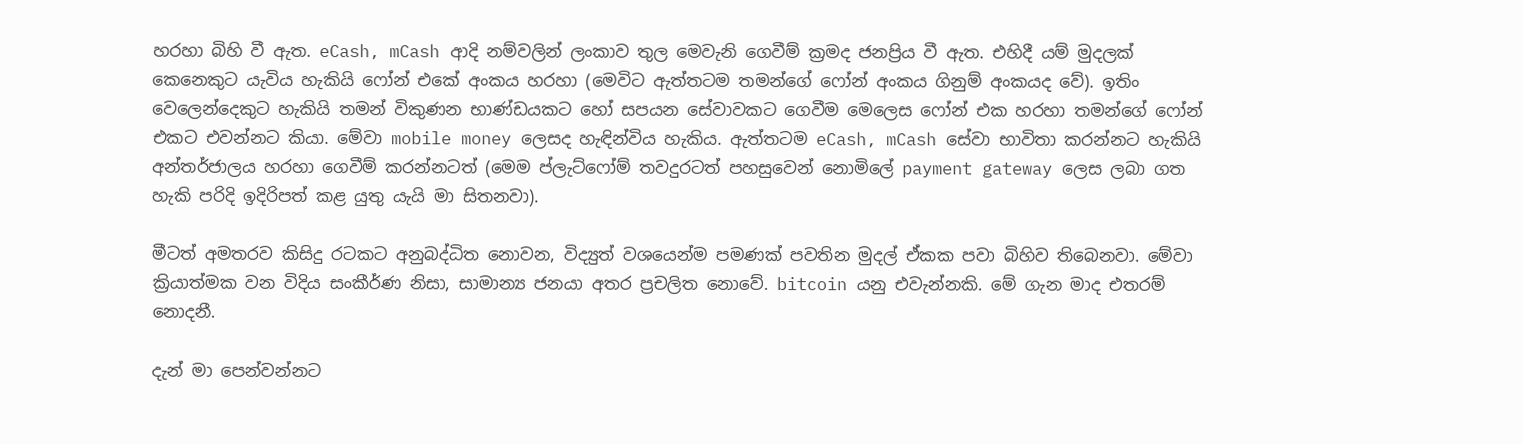හරහා බිහි වී ඇත. eCash, mCash ආදි නම්වලින් ලංකාව තුල මෙවැනි ගෙවීම් ක්‍රමද ජනප්‍රිය වී ඇත. එහිදී යම් මුදලක් කෙනෙකුට යැවිය හැකියි ෆෝන් එකේ අංකය හරහා (මෙවිට ඇත්තටම තමන්ගේ ෆෝන් අංකය ගිනුම් අංකයද වේ). ඉතිං වෙලෙන්දෙකුට හැකියි තමන් විකුණන භාණ්ඩයකට හෝ සපයන සේවාවකට ගෙවීම මෙලෙස ෆෝන් එක හරහා තමන්ගේ ෆෝන් එකට එවන්නට කියා. මේවා mobile money ලෙසද හැඳින්විය හැකිය. ඇත්තටම eCash, mCash සේවා භාවිතා කරන්නට හැකියි අන්තර්ජාලය හරහා ගෙවීම් කරන්නටත් (මෙම ප්ලැට්ෆෝම් තවදුරටත් පහසුවෙන් නොමිලේ payment gateway ලෙස ලබා ගත හැකි පරිදි ඉදිරිපත් කළ යුතු යැයි මා සිතනවා).

මීටත් අමතරව කිසිදු රටකට අනුබද්ධිත නොවන, විද්‍යුත් වශයෙන්ම පමණක් පවතින මුදල් ඒකක පවා බිහිව තිබෙනවා. මේවා ක්‍රියාත්මක වන විදිය සංකීර්ණ නිසා, සාමාන්‍ය ජනයා අතර ප්‍රචලිත නොවේ. bitcoin යනු එවැන්නකි. මේ ගැන මාද එතරම් නොදනී.

දැන් මා පෙන්වන්නට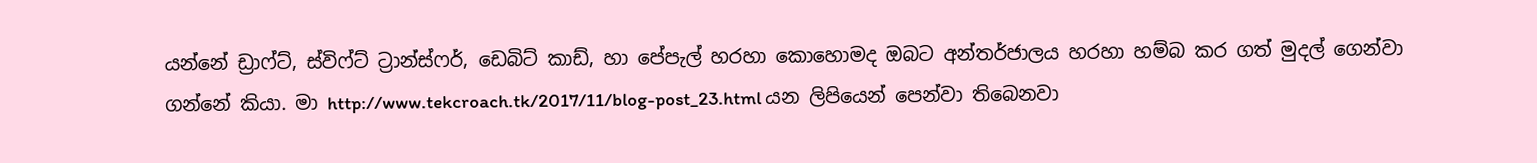යන්නේ ඩ්‍රාෆ්ට්, ස්විෆ්ට් ට්‍රාන්ස්ෆර්, ඩෙබිට් කාඩ්, හා පේපැල් හරහා කොහොමද ඔබට අන්තර්ජාලය හරහා හම්බ කර ගත් මුදල් ගෙන්වා ගන්නේ කියා. මා http://www.tekcroach.tk/2017/11/blog-post_23.html යන ලිපියෙන් පෙන්වා තිබෙනවා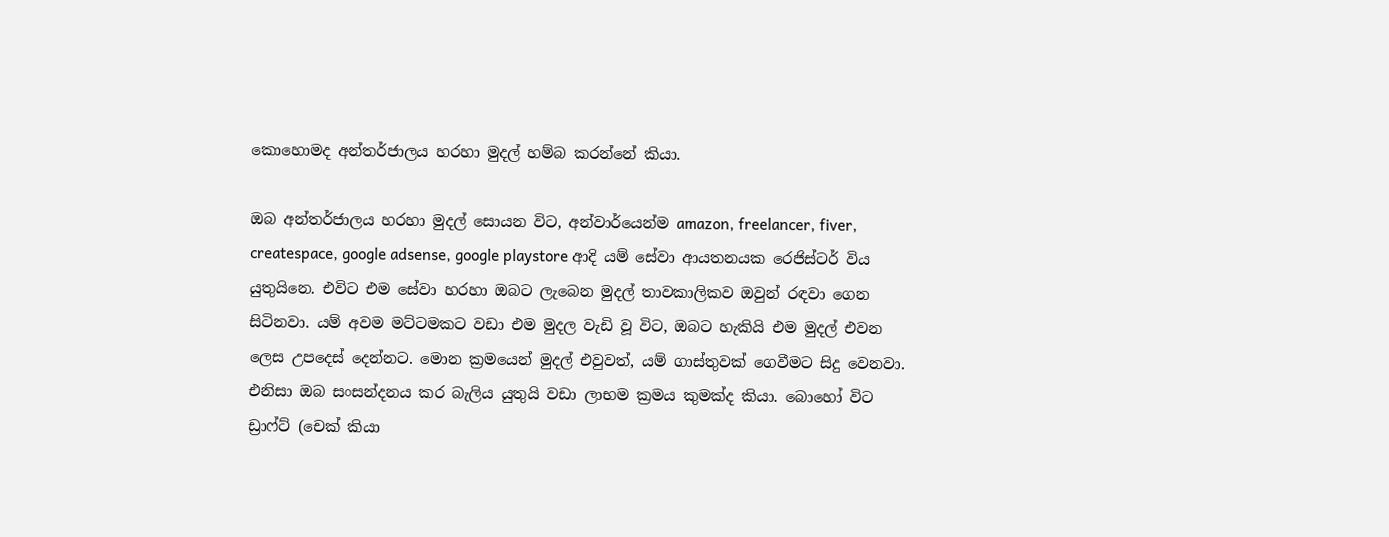කොහොමද අන්තර්ජාලය හරහා මුදල් හම්බ කරන්නේ කියා.

ඔබ අන්තර්ජාලය හරහා මුදල් සොයන විට, අන්වාර්යෙන්ම amazon, freelancer, fiver, createspace, google adsense, google playstore ආදි යම් සේවා ආයතනයක රෙජිස්ටර් විය යුතුයිනෙ. එවිට එම සේවා හරහා ඔබට ලැබෙන මුදල් තාවකාලිකව ඔවුන් රඳවා ගෙන සිටිනවා. යම් අවම මට්ටමකට වඩා එම මුදල වැඩි වූ විට, ඔබට හැකියි එම මුදල් එවන ලෙස උපදෙස් දෙන්නට. මොන ක්‍රමයෙන් මුදල් එවුවත්, යම් ගාස්තුවක් ගෙවීමට සිදු වෙනවා. එනිසා ඔබ සංසන්දනය කර බැලිය යුතුයි වඩා ලාභම ක්‍රමය කුමක්ද කියා. බොහෝ විට ඩ්‍රාෆ්ට් (චෙක් කියා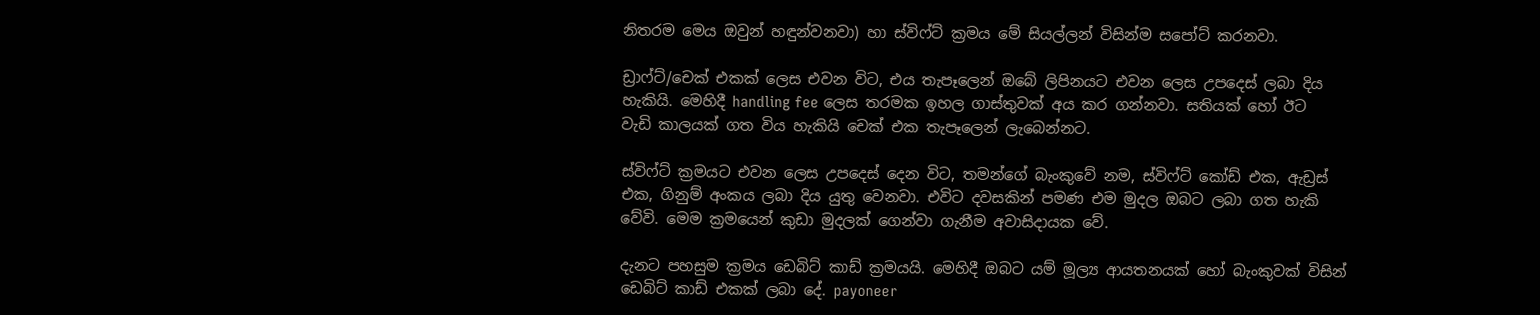නිතරම මෙය ඔවුන් හඳුන්වනවා) හා ස්විෆ්ට් ක්‍රමය මේ සියල්ලන් විසින්ම සපෝට් කරනවා.

ඩ්‍රාෆ්ට්/චෙක් එකක් ලෙස එවන විට, එය තැපෑලෙන් ඔබේ ලිපිනයට එවන ලෙස උපදෙස් ලබා දිය හැකියි. මෙහිදී handling fee ලෙස තරමක ඉහල ගාස්තුවක් අය කර ගන්නවා. සතියක් හෝ ඊට වැඩි කාලයක් ගත විය හැකියි චෙක් එක තැපෑලෙන් ලැබෙන්නට.

ස්විෆ්ට් ක්‍රමයට එවන ලෙස උපදෙස් දෙන විට, තමන්ගේ බැංකුවේ නම, ස්විෆ්ට් කෝඩ් එක, ඇඩ්‍රස් එක, ගිනුම් අංකය ලබා දිය යුතු වෙනවා. එවිට දවසකින් පමණ එම මුදල ඔබට ලබා ගත හැකි වේවි. මෙම ක්‍රමයෙන් කුඩා මුදලක් ගෙන්වා ගැනීම අවාසිදායක වේ.

දැනට පහසුම ක්‍රමය ඩෙබිට් කාඩ් ක්‍රමයයි. මෙහිදී ඔබට යම් මූල්‍ය ආයතනයක් හෝ බැංකුවක් විසින් ඩෙබිට් කාඩ් එකක් ලබා දේ. payoneer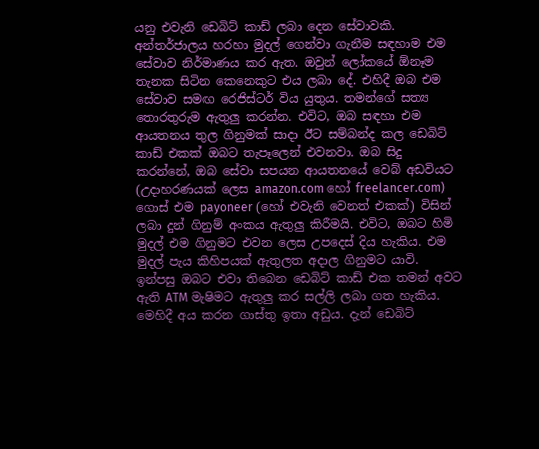යනු එවැනි ඩෙබිට් කාඩ් ලබා දෙන සේවාවකි. අන්තර්ජාලය හරහා මුදල් ගෙන්වා ගැනීම සඳහාම එම සේවාව නිර්මාණය කර ඇත. ඔවුන් ලෝකයේ ඕනෑම තැනක සිටින කෙනෙකුට එය ලබා දේ. එහිදී ඔබ එම සේවාව සමඟ රෙජිස්ටර් විය යුතුය. තමන්ගේ සත්‍ය තොරතුරුම ඇතුලු කරන්න. එවිට, ඔබ සඳහා එම ආයතනය තුල ගිනුමක් සාදා ඊට සම්බන්ද කල ඩෙබිට් කාඩ් එකක් ඔබට තැපෑලෙන් එවනවා. ඔබ සිදු කරන්නේ, ඔබ සේවා සපයන ආයතනයේ වෙබ් අඩවියට (උදාහරණයක් ලෙස amazon.com හෝ freelancer.com) ගොස් එම payoneer (හෝ එවැනි වෙනත් එකක්) විසින් ලබා දුන් ගිනුම් අංකය ඇතුලු කිරීමයි. එවිට, ඔබට හිමි මුදල් එම ගිනුමට එවන ලෙස උපදෙස් දිය හැකිය. එම මුදල් පැය කිහිපයක් ඇතුලත අදාල ගිනුමට යාවි. ඉන්පසු ඔබට එවා තිබෙන ඩෙබිට් කාඩ් එක තමන් අවට ඇති ATM මැෂිමට ඇතුලු කර සල්ලි ලබා ගත හැකිය. මෙහිදී අය කරන ගාස්තු ඉතා අඩුය. දැන් ඩෙබිට්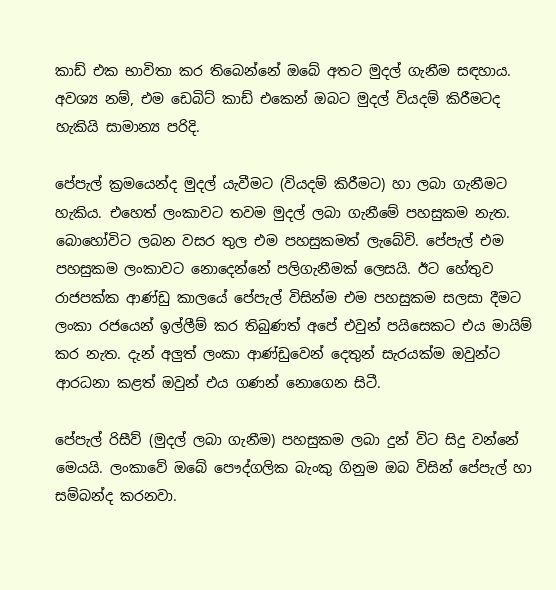කාඩ් එක භාවිතා කර තිබෙන්නේ ඔබේ අතට මුදල් ගැනීම සඳහාය. අවශ්‍ය නම්, එම ඩෙබිට් කාඩ් එකෙන් ඔබට මුදල් වියදම් කිරීමටද හැකියි සාමාන්‍ය පරිදි.

පේපැල් ක්‍රමයෙන්ද මුදල් යැවීමට (වියදම් කිරීමට) හා ලබා ගැනීමට හැකිය. එහෙත් ලංකාවට තවම මුදල් ලබා ගැනීමේ පහසුකම නැත. බොහෝවිට ලබන වසර තුල එම පහසුකමත් ලැබේවි. පේපැල් එම පහසුකම ලංකාවට නොදෙන්නේ පලිගැනීමක් ලෙසයි. ඊට හේතුව රාජපක්ක ආණ්ඩු කාලයේ පේපැල් විසින්ම එම පහසුකම සලසා දීමට ලංකා රජයෙන් ඉල්ලීම් කර තිබුණත් අපේ එවුන් පයිසෙකට එය මායිම් කර නැත. දැන් අලුත් ලංකා ආණ්ඩුවෙන් දෙතුන් සැරයක්ම ඔවුන්ට ආරධනා කළත් ඔවුන් එය ගණන් නොගෙන සිටී.

පේපැල් රිසීව් (මුදල් ලබා ගැනීම) පහසුකම ලබා දුන් විට සිදු වන්නේ මෙයයි. ලංකාවේ ඔබේ පෞද්ගලික බැංකු ගිනුම ඔබ විසින් පේපැල් හා සම්බන්ද කරනවා.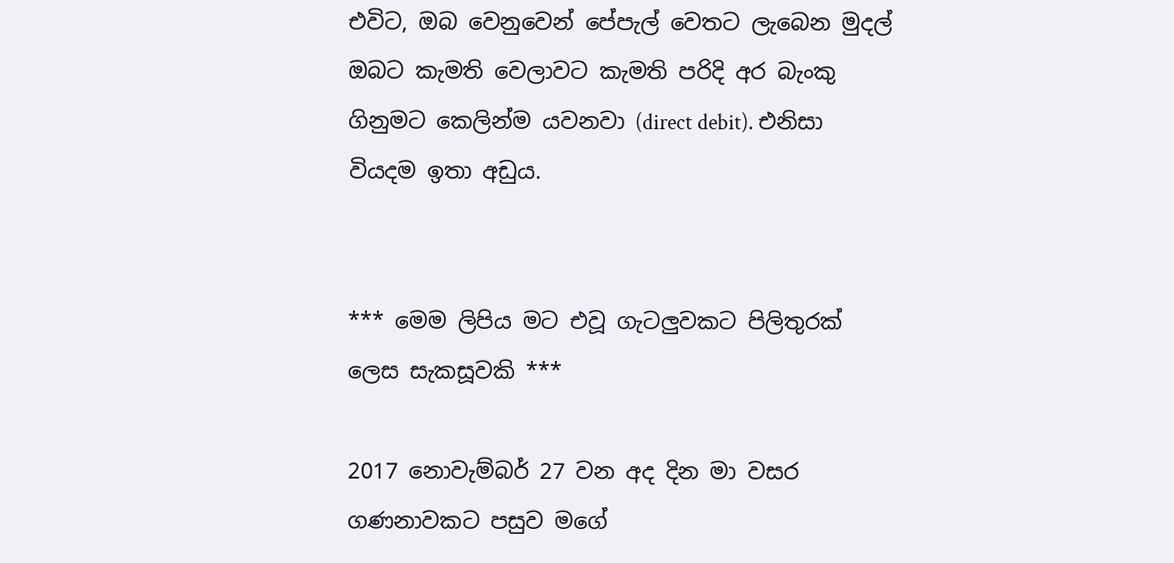එවිට, ඔබ වෙනුවෙන් පේපැල් වෙතට ලැබෙන මුදල් ඔබට කැමති වෙලාවට කැමති පරිදි අර බැංකු ගිනුමට කෙලින්ම යවනවා (direct debit). එනිසා වියදම ඉතා අඩුය.


*** මෙම ලිපිය මට එවූ ගැටලුවකට පිලිතුරක් ලෙස සැකසූවකි ***

2017 නොවැම්බර් 27 වන අද දින මා වසර ගණනාවකට පසුව මගේ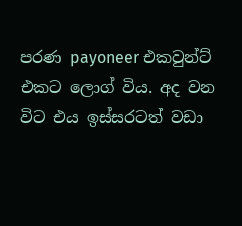පරණ payoneer එකවුන්ට් එකට ලොග් විය. අද වන විට එය ඉස්සරටත් වඩා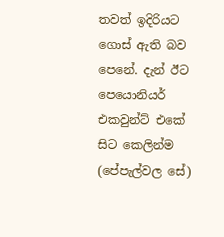තවත් ඉදිරියට ගොස් ඇති බව පෙනේ. දැන් ඊට පෙයොනියර් එකවුන්ට් එකේ සිට කෙලින්ම (පේපැල්වල සේ)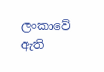ලංකාවේ ඇති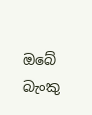ඔබේ බැංකු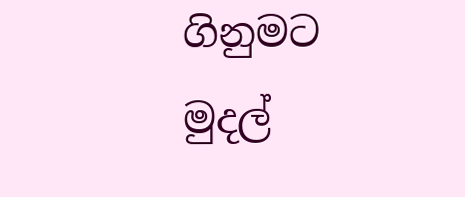ගිනුමට මුදල්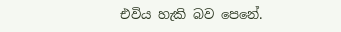එවිය හැකි බව පෙනේ.